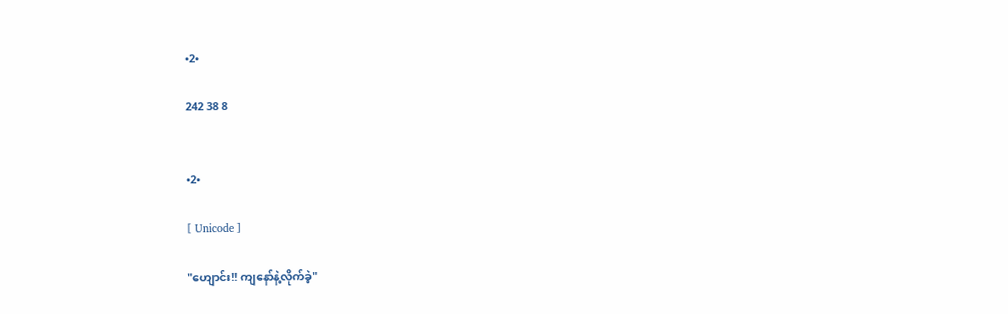•2•

242 38 8


•2•

[ Unicode ]

"ဟျောင်း!! ကျနော်နဲ့လိုက်ခဲ့"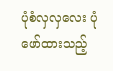ပုံစံလှလှလေး ပုံဖော်ထားသည့်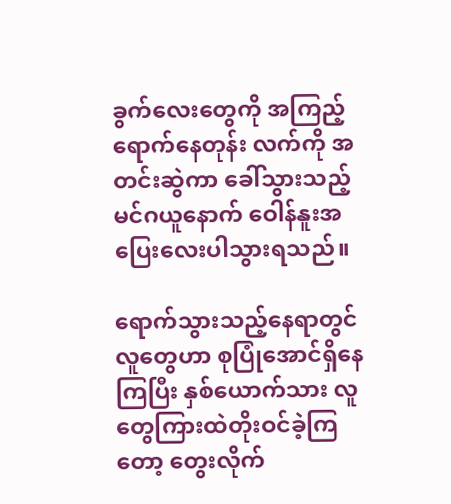ခွက်လေးတွေကို အကြည့်ရောက်နေတုန်း လက်ကို အတင်းဆွဲကာ ခေါ်သွားသည့် မင်ဂယူနောက် ဝေါန်နူးအပြေးလေးပါသွားရသည်။

ရောက်သွားသည့်နေရာတွင် လူတွေဟာ စုပြုံအောင်ရှိနေကြပြီး နှစ်ယောက်သား လူတွေကြားထဲတိုးဝင်ခဲ့ကြတော့ တွေးလိုက်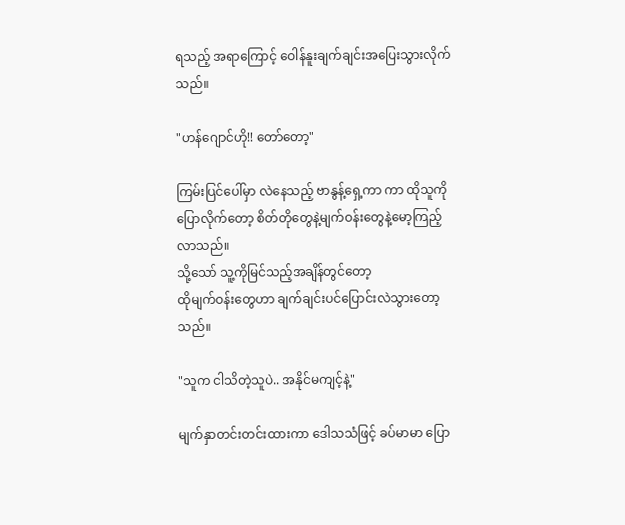ရသည့် အရာကြောင့် ဝေါန်နူးချက်ချင်းအပြေးသွားလိုက်သည်။

"ဟန်ဂျောင်ဟို!! တော်တော့"

ကြမ်းပြင်ပေါ်မှာ လဲနေသည့် ဗာနွန့်ရှေ့ကာ ကာ ထိုသူကိုပြောလိုက်တော့ စိတ်တိုတွေနဲ့မျက်ဝန်းတွေနဲ့မော့ကြည့်လာသည်။
သို့သော် သူ့ကိုမြင်သည့်အချိန်တွင်တော့
ထိုမျက်ဝန်းတွေဟာ ချက်ချင်းပင်ပြောင်းလဲသွားတော့သည်။

"သူက ငါသိတဲ့သူပဲ.. အနိုင်မကျင့်နဲ့"

မျက်နှာတင်းတင်းထားကာ ဒေါသသံဖြင့် ခပ်မာမာ ပြော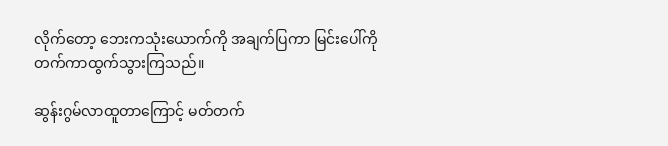လိုက်တော့ ဘေးကသုံးယောက်ကို အချက်ပြကာ မြင်းပေါ်ကို တက်ကာထွက်သွားကြသည်။

ဆွန်းဂွမ်လာထူတာကြောင့် မတ်တက်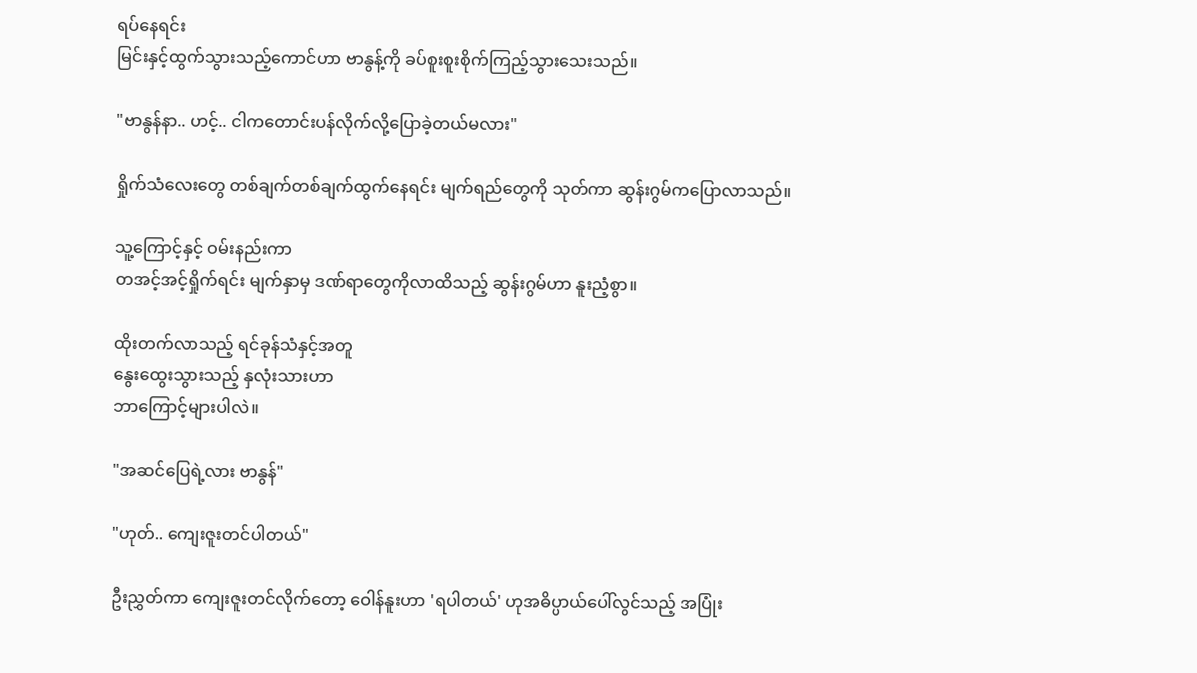ရပ်နေရင်း
မြင်းနှင့်ထွက်သွားသည့်ကောင်ဟာ ဗာနွန့်ကို ခပ်စူးစူးစိုက်ကြည့်သွားသေးသည်။

"ဗာနွန်နာ.. ဟင့်.. ငါကတောင်းပန်လိုက်လို့ပြောခဲ့တယ်မလား"

ရှိုက်သံလေးတွေ တစ်ချက်တစ်ချက်ထွက်နေရင်း မျက်ရည်တွေကို သုတ်ကာ ဆွန်းဂွမ်ကပြောလာသည်။

သူ့ကြောင့်နှင့် ဝမ်းနည်းကာ
တအင့်အင့်ရှိုက်ရင်း မျက်နှာမှ ဒဏ်ရာတွေကိုလာထိသည့် ဆွန်းဂွမ်ဟာ နူးညံ့စွာ။

ထိုးတက်လာသည့် ရင်ခုန်သံနှင့်အတူ
နွေးထွေးသွားသည့် နှလုံးသားဟာ
ဘာကြောင့်များပါလဲ။

"အဆင်ပြေရဲ့လား ဗာနွန်"

"ဟုတ်.. ကျေးဇူးတင်ပါတယ်"

ဦးညွှတ်ကာ ကျေးဇူးတင်လိုက်တော့ ဝေါန်နူးဟာ 'ရပါတယ်' ဟုအဓိပ္ပာယ်ပေါ်လွင်သည့် အပြုံး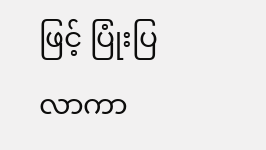ဖြင့် ပြုံးပြလာကာ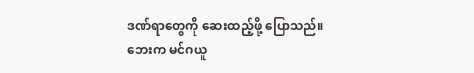ဒဏ်ရာတွေကို ဆေးထည့်ဖို့ ပြောသည်။
ဘေးက မင်ဂယူ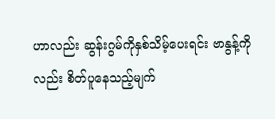ဟာလည်း ဆွန်းဂွမ်ကိုနှစ်သိမ့်ပေးရင်း ဗာနွန့်ကိုလည်း စိတ်ပူနေသည့်မျက်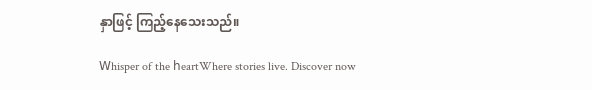နှာဖြင့် ကြည့်နေသေးသည်။

𝖶hisper of the 𝗁eartWhere stories live. Discover now